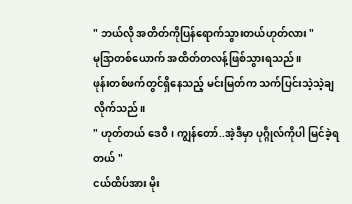" ဘယ်လို အတိတ်ကိုပြန်ရောက်သွားတယ်ဟုတ်လား "
မုဒြာတစ်ယောက် အထိတ်တလန့်ဖြစ်သွားရသည်။
ဖုန်းတစ်ဖက်တွင်ရှိနေသည့် မင်းမြတ်က သက်ပြင်းသဲ့သဲ့ချလိုက်သည်။
" ဟုတ်တယ် ဒေဝီ၊ ကျွန်တော်..အဲ့ဒီမှာ ပုဂ္ဂိုလ်ကိုပါ မြင်ခဲ့ရတယ် "
ငယ်ထိပ်အား မိုး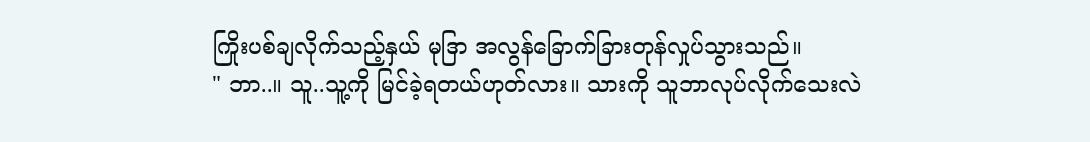ကြိုးပစ်ချလိုက်သည့်နှယ် မုဒြာ အလွန်ခြောက်ခြားတုန်လှုပ်သွားသည်။
" ဘာ..။ သူ..သူ့ကို မြင်ခဲ့ရတယ်ဟုတ်လား။ သားကို သူဘာလုပ်လိုက်သေးလဲ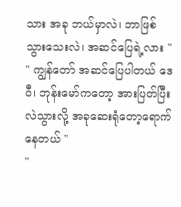သား အခု ဘယ်မှာလဲ၊ ဘာဖြစ်သွားသေးလဲ၊ အဆင်ပြေရဲ့လား "
" ကျွန်တော် အဆင်ပြေပါတယ် ဒေဝီ၊ ဘုန်းမော်ကတော့ အားပြတ်ပြီးလဲသွားလို့ အခုဆေးရုံတော့ရောက်နေတယ် "
"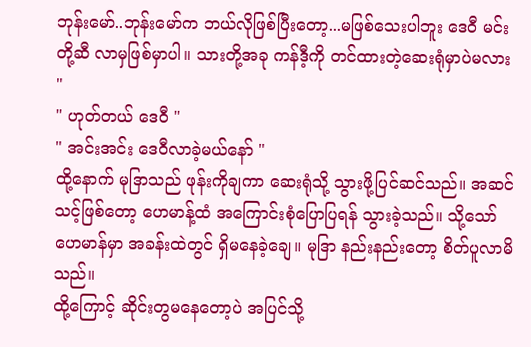ဘုန်းမော်..ဘုန်းမော်က ဘယ်လိုဖြစ်ပြီးတော့...မဖြစ်သေးပါဘူး ဒေဝီ မင်းတို့ဆီ လာမှဖြစ်မှာပါ။ သားတို့အခု ကန်ဒီ့ကို တင်ထားတဲ့ဆေးရုံမှာပဲမလား "
" ဟုတ်တယ် ဒေဝီ "
" အင်းအင်း ဒေဝီလာခဲ့မယ်နော် "
ထို့နောက် မုဒြာသည် ဖုန်းကိုချကာ ဆေးရုံသို့ သွားဖို့ပြင်ဆင်သည်။ အဆင်သင့်ဖြစ်တော့ ဟေမာန့်ထံ အကြောင်းစုံပြောပြရန် သွားခဲ့သည်။ သို့သော် ဟေမာန်မှာ အခန်းထဲတွင် ရှိမနေခဲ့ချေ။ မုဒြာ နည်းနည်းတော့ စိတ်ပူလာမိသည်။
ထို့ကြောင့် ဆိုင်းတွမနေတော့ပဲ အပြင်သို့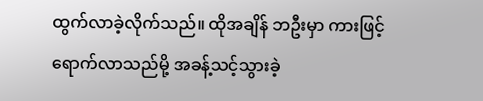ထွက်လာခဲ့လိုက်သည်။ ထိုအချိန် ဘဦးမှာ ကားဖြင့်ရောက်လာသည်မို့ အခန့်သင့်သွားခဲ့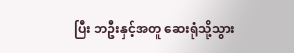ပြီး ဘဦးနှင့်အတူ ဆေးရုံသို့သွား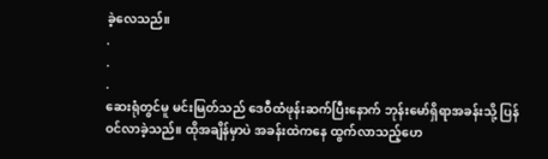ခဲ့လေသည်။
.
.
.
ဆေးရုံတွင်မူ မင်းမြတ်သည် ဒေဝီထံဖုန်းဆက်ပြီးနောက် ဘုန်းမော်ရှိရာအခန်းသို့ ပြန်ဝင်လာခဲ့သည်။ ထိုအချိန်မှာပဲ အခန်းထဲကနေ ထွက်လာသည့်ဟေ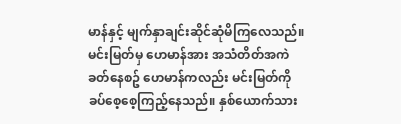မာန်နှင့် မျက်နှာချင်းဆိုင်ဆုံမိကြလေသည်။
မင်းမြတ်မှ ဟေမာန်အား အသံတိတ်အကဲခတ်နေစဥ် ဟေမာန်ကလည်း မင်းမြတ်ကို ခပ်စေ့စေ့ကြည့်နေသည်။ နှစ်ယောက်သား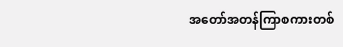အတော်အတန်ကြာစကားတစ်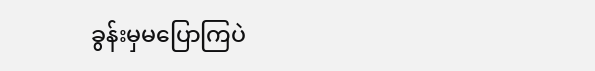ခွန်းမှမပြောကြပဲ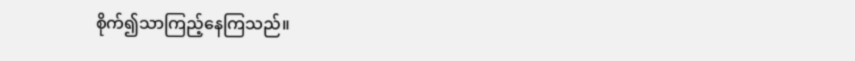စိုက်၍သာကြည့်နေကြသည်။